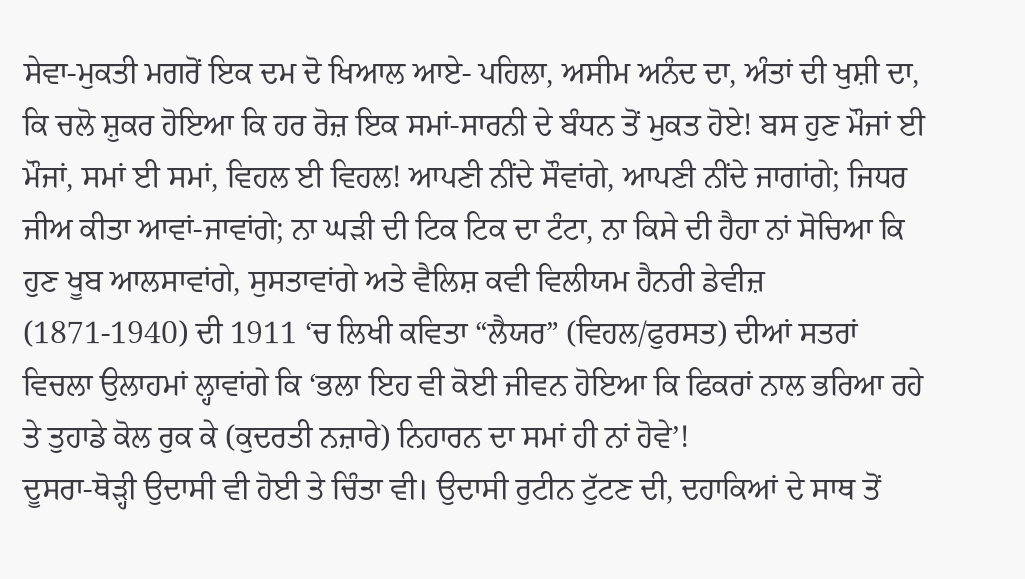ਸੇਵਾ-ਮੁਕਤੀ ਮਗਰੋਂ ਇਕ ਦਮ ਦੋ ਖਿਆਲ ਆਏ- ਪਹਿਲਾ, ਅਸੀਮ ਅਨੰਦ ਦਾ, ਅੰਤਾਂ ਦੀ ਖੁਸ਼ੀ ਦਾ, ਕਿ ਚਲੋ ਸ਼ੁਕਰ ਹੋਇਆ ਕਿ ਹਰ ਰੋਜ਼ ਇਕ ਸਮਾਂ-ਸਾਰਨੀ ਦੇ ਬੰਧਨ ਤੋਂ ਮੁਕਤ ਹੋਏ! ਬਸ ਹੁਣ ਮੌਜਾਂ ਈ ਮੌਜਾਂ, ਸਮਾਂ ਈ ਸਮਾਂ, ਵਿਹਲ ਈ ਵਿਹਲ! ਆਪਣੀ ਨੀਂਦੇ ਸੌਵਾਂਗੇ, ਆਪਣੀ ਨੀਂਦੇ ਜਾਗਾਂਗੇ; ਜਿਧਰ ਜੀਅ ਕੀਤਾ ਆਵਾਂ-ਜਾਵਾਂਗੇ; ਨਾ ਘੜੀ ਦੀ ਟਿਕ ਟਿਕ ਦਾ ਟੰਟਾ, ਨਾ ਕਿਸੇ ਦੀ ਹੈਹਾ ਨਾਂ ਸੋਚਿਆ ਕਿ ਹੁਣ ਖੂਬ ਆਲਸਾਵਾਂਗੇ, ਸੁਸਤਾਵਾਂਗੇ ਅਤੇ ਵੈਲਿਸ਼ ਕਵੀ ਵਿਲੀਯਮ ਹੈਨਰੀ ਡੇਵੀਜ਼ (1871-1940) ਦੀ 1911 ‘ਚ ਲਿਖੀ ਕਵਿਤਾ “ਲੈਯਰ” (ਵਿਹਲ/ਫੁਰਸਤ) ਦੀਆਂ ਸਤਰਾਂ ਵਿਚਲਾ ਉਲਾਹਮਾਂ ਲ੍ਹਾਵਾਂਗੇ ਕਿ ‘ਭਲਾ ਇਹ ਵੀ ਕੋਈ ਜੀਵਨ ਹੋਇਆ ਕਿ ਫਿਕਰਾਂ ਨਾਲ ਭਰਿਆ ਰਹੇ ਤੇ ਤੁਹਾਡੇ ਕੋਲ ਰੁਕ ਕੇ (ਕੁਦਰਤੀ ਨਜ਼ਾਰੇ) ਨਿਹਾਰਨ ਦਾ ਸਮਾਂ ਹੀ ਨਾਂ ਹੋਵੇ’!
ਦੂਸਰਾ-ਥੋੜ੍ਹੀ ਉਦਾਸੀ ਵੀ ਹੋਈ ਤੇ ਚਿੰਤਾ ਵੀ। ਉਦਾਸੀ ਰੁਟੀਨ ਟੁੱਟਣ ਦੀ, ਦਹਾਕਿਆਂ ਦੇ ਸਾਥ ਤੋਂ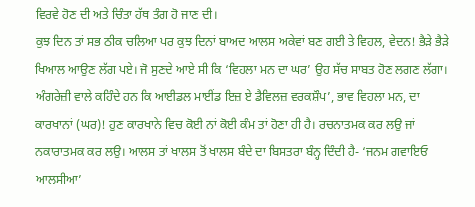ਵਿਰਵੇ ਹੋਣ ਦੀ ਅਤੇ ਚਿੰਤਾ ਹੱਥ ਤੰਗ ਹੋ ਜਾਣ ਦੀ।
ਕੁਝ ਦਿਨ ਤਾਂ ਸਭ ਠੀਕ ਚਲਿਆ ਪਰ ਕੁਝ ਦਿਨਾਂ ਬਾਅਦ ਆਲਸ ਅਕੇਵਾਂ ਬਣ ਗਈ ਤੇ ਵਿਹਲ, ਵੇਦਨ! ਭੈੜੇ ਭੈੜੇ ਖਿਆਲ ਆਉਣ ਲੱਗ ਪਏ। ਜੋ ਸੁਣਦੇ ਆਏ ਸੀ ਕਿ ‘ਵਿਹਲਾ ਮਨ ਦਾ ਘਰ’ ਉਹ ਸੱਚ ਸਾਬਤ ਹੋਣ ਲਗਣ ਲੱਗਾ। ਅੰਗਰੇਜ਼ੀ ਵਾਲੇ ਕਹਿੰਦੇ ਹਨ ਕਿ ਆਈਡਲ ਮਾਈਂਡ ਇਜ਼ ਏ ਡੈਵਿਲਜ਼ ਵਰਕਸ਼ੌਪ’, ਭਾਵ ਵਿਹਲਾ ਮਨ, ਦਾ ਕਾਰਖਾਨਾਂ (ਘਰ)! ਹੁਣ ਕਾਰਖਾਨੇ ਵਿਚ ਕੋਈ ਨਾਂ ਕੋਈ ਕੰਮ ਤਾਂ ਹੋਣਾ ਹੀ ਹੈ। ਰਚਨਾਤਮਕ ਕਰ ਲਉ ਜਾਂ ਨਕਾਰਾਤਮਕ ਕਰ ਲਉ। ਆਲਸ ਤਾਂ ਖਾਲਸ ਤੋਂ ਖਾਲਸ ਬੰਦੇ ਦਾ ਬਿਸਤਰਾ ਬੰਨ੍ਹ ਦਿੰਦੀ ਹੈ- ‘ਜਨਮ ਗਵਾਇਓ ਆਲਸੀਆ’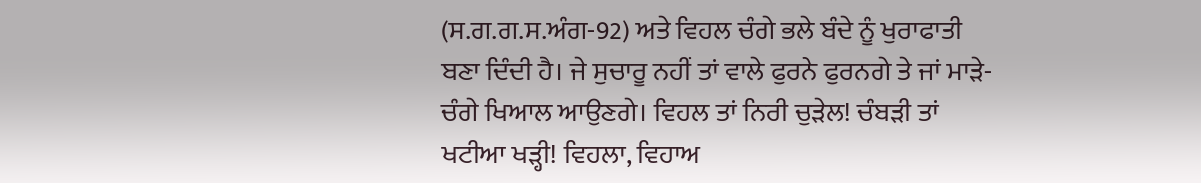(ਸ.ਗ.ਗ.ਸ.ਅੰਗ-92) ਅਤੇ ਵਿਹਲ ਚੰਗੇ ਭਲੇ ਬੰਦੇ ਨੂੰ ਖੁਰਾਫਾਤੀ ਬਣਾ ਦਿੰਦੀ ਹੈ। ਜੇ ਸੁਚਾਰੂ ਨਹੀਂ ਤਾਂ ਵਾਲੇ ਫੁਰਨੇ ਫੁਰਨਗੇ ਤੇ ਜਾਂ ਮਾੜੇ-ਚੰਗੇ ਖਿਆਲ ਆਉਣਗੇ। ਵਿਹਲ ਤਾਂ ਨਿਰੀ ਚੁੜੇਲ! ਚੰਬੜੀ ਤਾਂ ਖਟੀਆ ਖੜ੍ਹੀ! ਵਿਹਲਾ, ਵਿਹਾਅ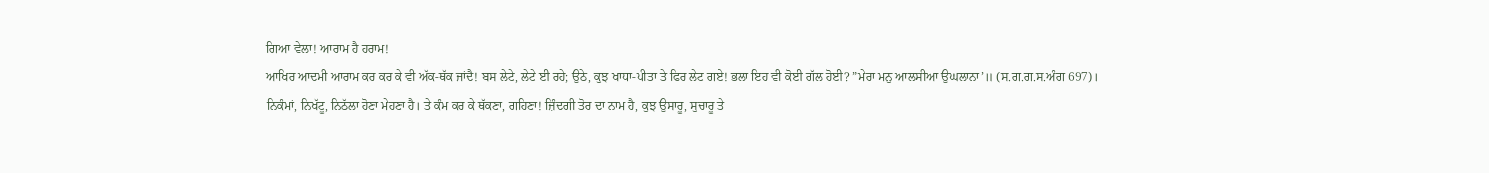ਗਿਆ ਵੇਲਾ! ਆਰਾਮ ਹੈ ਹਰਾਮ!
ਆਖਿਰ ਆਦਮੀ ਆਰਾਮ ਕਰ ਕਰ ਕੇ ਵੀ ਅੱਕ-ਥੱਕ ਜਾਂਦੈ! ਬਸ ਲੇਟੇ, ਲੇਟੇ ਈ ਰਹੇ; ਉਠੇ, ਕੁਝ ਖਾਧਾ-ਪੀਤਾ ਤੇ ਫਿਰ ਲੇਟ ਗਏ! ਭਲਾ ਇਹ ਵੀ ਕੋਈ ਗੱਲ ਹੋਈ? ”ਮੇਰਾ ਮਨੁ ਆਲਸੀਆ ਉਘਲਾਨਾ’॥ (ਸ.ਗ.ਗ.ਸ.ਅੰਗ 697)।
ਨਿਕੰਮਾਂ, ਨਿਖੱਟੂ, ਨਿਠੱਲਾ ਹੋਣਾ ਮੇਹਣਾ ਹੈ। ਤੇ ਕੰਮ ਕਰ ਕੇ ਥੱਕਣਾ, ਗਹਿਣਾ! ਜ਼ਿੰਦਗੀ ਤੋਰ ਦਾ ਨਾਮ ਹੈ, ਕੁਝ ਉਸਾਰੂ, ਸੁਚਾਰੂ ਤੇ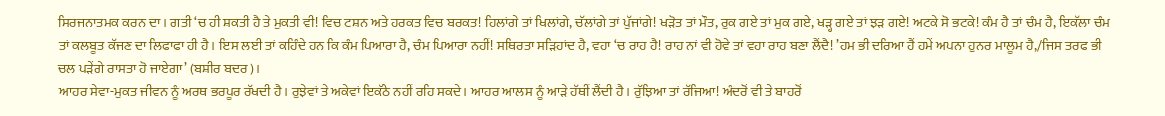ਸਿਰਜਨਾਤਮਕ ਕਰਨ ਦਾ। ਗਤੀ ‘ਚ ਹੀ ਸ਼ਕਤੀ ਹੈ ਤੇ ਮੁਕਤੀ ਵੀ! ਵਿਚ ਟਸ਼ਨ ਅਤੇ ਹਰਕਤ ਵਿਚ ਬਰਕਤ! ਹਿਲਾਂਗੇ ਤਾਂ ਖਿਲਾਂਗੇ, ਚੱਲਾਂਗੇ ਤਾਂ ਪੁੱਜਾਂਗੇ! ਖੜੋਤ ਤਾਂ ਮੌਤ, ਰੁਕ ਗਏ ਤਾਂ ਮੁਕ ਗਏ, ਖੜ੍ਹ ਗਏ ਤਾਂ ਝੜ ਗਏ! ਅਟਕੇ ਸੋ ਭਟਕੇ! ਕੰਮ ਹੈ ਤਾਂ ਚੰਮ ਹੈ, ਇਕੱਲਾ ਚੰਮ ਤਾਂ ਕਲਬੂਤ ਕੱਜਣ ਦਾ ਲਿਫਾਫਾ ਹੀ ਹੈ। ਇਸ ਲਈ ਤਾਂ ਕਹਿੰਦੇ ਹਨ ਕਿ ਕੰਮ ਪਿਆਰਾ ਹੈ, ਚੰਮ ਪਿਆਰਾ ਨਹੀਂ! ਸਥਿਰਤਾ ਸੜਿਹਾਂਦ ਹੈ, ਵਹਾ ‘ਚ ਰਾਹ ਹੈ! ਰਾਹ ਨਾਂ ਵੀ ਹੋਵੇ ਤਾਂ ਵਹਾ ਰਾਹ ਬਣਾ ਲੈਂਦੈ! ’ਹਮ ਭੀ ਦਰਿਆ ਹੈਂ ਹਮੇਂ ਅਪਨਾ ਹੁਨਰ ਮਾਲੂਮ ਹੈ,/ਜਿਸ ਤਰਫ ਭੀ ਚਲ ਪੜੇਂਗੇ ਰਾਸਤਾ ਹੋ ਜਾਏਗਾ’ (ਬਸ਼ੀਰ ਬਦਰ)।
ਆਹਰ ਸੇਵਾ-ਮੁਕਤ ਜੀਵਨ ਨੂੰ ਅਰਥ ਭਰਪੂਰ ਰੱਖਦੀ ਹੈ। ਰੁਝੇਵਾਂ ਤੇ ਅਕੇਵਾਂ ਇਕੱਠੇ ਨਹੀਂ ਰਹਿ ਸਕਦੇ। ਆਹਰ ਆਲਸ ਨੂੰ ਆੜੇ ਹੱਥੀਂ ਲੈਂਦੀ ਹੈ। ਰੁੱਝਿਆ ਤਾਂ ਰੱਜਿਆ! ਅੰਦਰੋਂ ਵੀ ਤੇ ਬਾਹਰੋਂ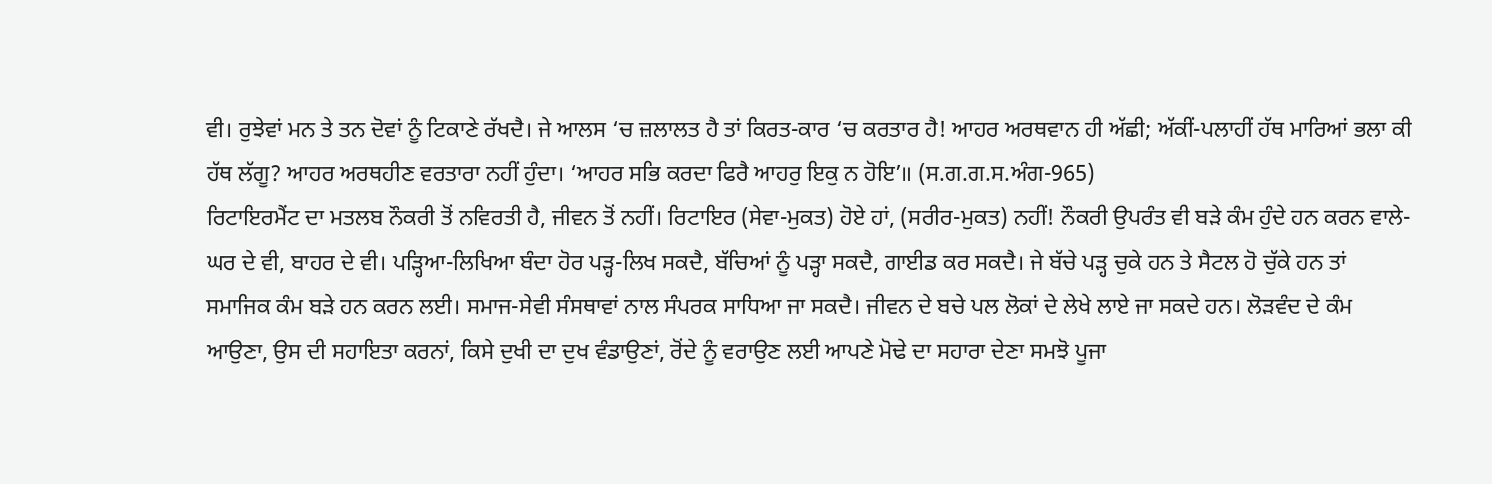ਵੀ। ਰੁਝੇਵਾਂ ਮਨ ਤੇ ਤਨ ਦੋਵਾਂ ਨੂੰ ਟਿਕਾਣੇ ਰੱਖਦੈ। ਜੇ ਆਲਸ ‘ਚ ਜ਼ਲਾਲਤ ਹੈ ਤਾਂ ਕਿਰਤ-ਕਾਰ ‘ਚ ਕਰਤਾਰ ਹੈ! ਆਹਰ ਅਰਥਵਾਨ ਹੀ ਅੱਛੀ; ਅੱਕੀਂ-ਪਲਾਹੀਂ ਹੱਥ ਮਾਰਿਆਂ ਭਲਾ ਕੀ ਹੱਥ ਲੱਗੂ? ਆਹਰ ਅਰਥਹੀਣ ਵਰਤਾਰਾ ਨਹੀਂ ਹੁੰਦਾ। ‘ਆਹਰ ਸਭਿ ਕਰਦਾ ਫਿਰੈ ਆਹਰੁ ਇਕੁ ਨ ਹੋਇ’॥ (ਸ.ਗ.ਗ.ਸ.ਅੰਗ-965)
ਰਿਟਾਇਰਮੈਂਟ ਦਾ ਮਤਲਬ ਨੌਕਰੀ ਤੋਂ ਨਵਿਰਤੀ ਹੈ, ਜੀਵਨ ਤੋਂ ਨਹੀਂ। ਰਿਟਾਇਰ (ਸੇਵਾ-ਮੁਕਤ) ਹੋਏ ਹਾਂ, (ਸਰੀਰ-ਮੁਕਤ) ਨਹੀਂ! ਨੌਕਰੀ ਉਪਰੰਤ ਵੀ ਬੜੇ ਕੰਮ ਹੁੰਦੇ ਹਨ ਕਰਨ ਵਾਲੇ-ਘਰ ਦੇ ਵੀ, ਬਾਹਰ ਦੇ ਵੀ। ਪੜ੍ਹਿਆ-ਲਿਖਿਆ ਬੰਦਾ ਹੋਰ ਪੜ੍ਹ-ਲਿਖ ਸਕਦੈ, ਬੱਚਿਆਂ ਨੂੰ ਪੜ੍ਹਾ ਸਕਦੈ, ਗਾਈਡ ਕਰ ਸਕਦੈ। ਜੇ ਬੱਚੇ ਪੜ੍ਹ ਚੁਕੇ ਹਨ ਤੇ ਸੈਟਲ ਹੋ ਚੁੱਕੇ ਹਨ ਤਾਂ ਸਮਾਜਿਕ ਕੰਮ ਬੜੇ ਹਨ ਕਰਨ ਲਈ। ਸਮਾਜ-ਸੇਵੀ ਸੰਸਥਾਵਾਂ ਨਾਲ ਸੰਪਰਕ ਸਾਧਿਆ ਜਾ ਸਕਦੈ। ਜੀਵਨ ਦੇ ਬਚੇ ਪਲ ਲੋਕਾਂ ਦੇ ਲੇਖੇ ਲਾਏ ਜਾ ਸਕਦੇ ਹਨ। ਲੋੜਵੰਦ ਦੇ ਕੰਮ ਆਉਣਾ, ਉਸ ਦੀ ਸਹਾਇਤਾ ਕਰਨਾਂ, ਕਿਸੇ ਦੁਖੀ ਦਾ ਦੁਖ ਵੰਡਾਉਣਾਂ, ਰੋਂਦੇ ਨੂੰ ਵਰਾਉਣ ਲਈ ਆਪਣੇ ਮੋਢੇ ਦਾ ਸਹਾਰਾ ਦੇਣਾ ਸਮਝੋ ਪੂਜਾ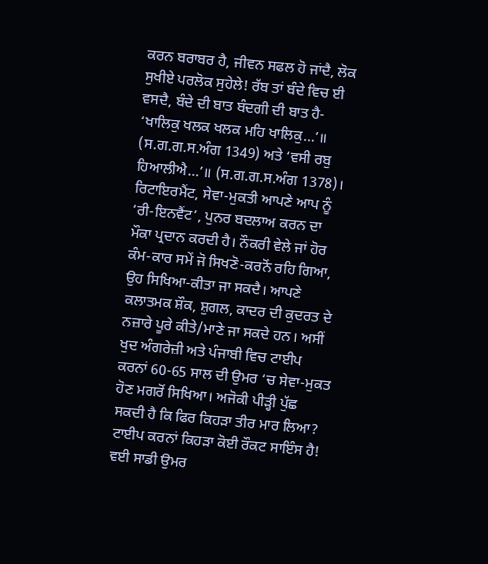ਕਰਨ ਬਰਾਬਰ ਹੈ, ਜੀਵਨ ਸਫਲ ਹੋ ਜਾਂਦੈ, ਲੋਕ ਸੁਖੀਏ ਪਰਲੋਕ ਸੁਹੇਲੇ! ਰੱਬ ਤਾਂ ਬੰਦੇ ਵਿਚ ਈ ਵਸਦੈ, ਬੰਦੇ ਦੀ ਬਾਤ ਬੰਦਗੀ ਦੀ ਬਾਤ ਹੈ- ‘ਖਾਲਿਕੁ ਖਲਕ ਖਲਕ ਮਹਿ ਖਾਲਿਕੁ…’॥ (ਸ.ਗ.ਗ.ਸ.ਅੰਗ 1349) ਅਤੇ ‘ਵਸੀ ਰਬੁ ਹਿਆਲੀਐ…’॥ (ਸ.ਗ.ਗ.ਸ.ਅੰਗ 1378)।
ਰਿਟਾਇਰਮੈਂਟ, ਸੇਵਾ-ਮੁਕਤੀ ਆਪਣੇ ਆਪ ਨੂੰ ‘ਰੀ-ਇਨਵੈਂਟ’, ਪੁਨਰ ਬਦਲਾਅ ਕਰਨ ਦਾ ਮੌਕਾ ਪ੍ਰਦਾਨ ਕਰਦੀ ਹੈ। ਨੌਕਰੀ ਵੇਲੇ ਜਾਂ ਹੋਰ ਕੰਮ-ਕਾਰ ਸਮੇਂ ਜੋ ਸਿਖਣੋ-ਕਰਨੋਂ ਰਹਿ ਗਿਆ, ਉਹ ਸਿਖਿਆ-ਕੀਤਾ ਜਾ ਸਕਦੈ। ਆਪਣੇ ਕਲਾਤਮਕ ਸ਼ੌਕ, ਸ਼ੁਗਲ, ਕਾਦਰ ਦੀ ਕੁਦਰਤ ਦੇ ਨਜ਼ਾਰੇ ਪੂਰੇ ਕੀਤੇ/ਮਾਣੇ ਜਾ ਸਕਦੇ ਹਨ। ਅਸੀਂ ਖੁਦ ਅੰਗਰੇਜ਼ੀ ਅਤੇ ਪੰਜਾਬੀ ਵਿਚ ਟਾਈਪ ਕਰਨਾਂ 60-65 ਸਾਲ ਦੀ ਉਮਰ ‘ਚ ਸੇਵਾ-ਮੁਕਤ ਹੋਣ ਮਗਰੋਂ ਸਿਖਿਆ। ਅਜੋਕੀ ਪੀੜ੍ਹੀ ਪੁੱਛ ਸਕਦੀ ਹੈ ਕਿ ਫਿਰ ਕਿਹੜਾ ਤੀਰ ਮਾਰ ਲਿਆ? ਟਾਈਪ ਕਰਨਾਂ ਕਿਹੜਾ ਕੋਈ ਰੌਕਟ ਸਾਇੰਸ ਹੈ! ਵਈ ਸਾਡੀ ਉਮਰ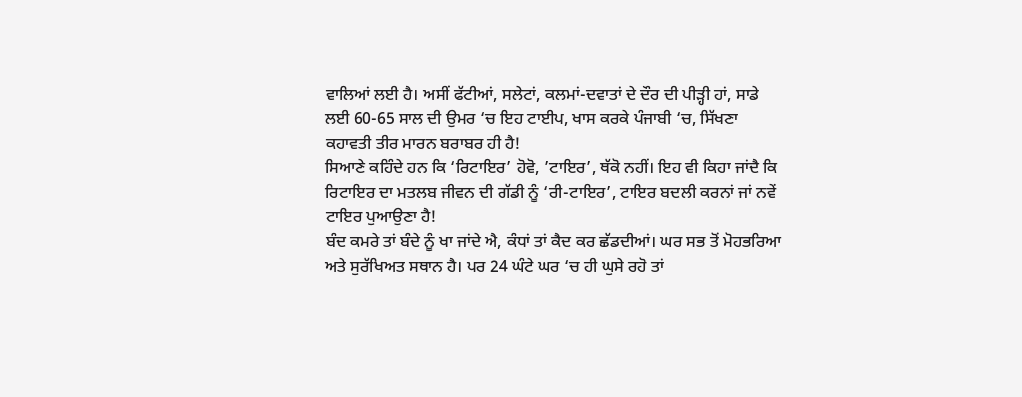ਵਾਲਿਆਂ ਲਈ ਹੈ। ਅਸੀਂ ਫੱਟੀਆਂ, ਸਲੇਟਾਂ, ਕਲਮਾਂ-ਦਵਾਤਾਂ ਦੇ ਦੌਰ ਦੀ ਪੀੜ੍ਹੀ ਹਾਂ, ਸਾਡੇ ਲਈ 60-65 ਸਾਲ ਦੀ ਉਮਰ ‘ਚ ਇਹ ਟਾਈਪ, ਖਾਸ ਕਰਕੇ ਪੰਜਾਬੀ ‘ਚ, ਸਿੱਖਣਾ ਕਹਾਵਤੀ ਤੀਰ ਮਾਰਨ ਬਰਾਬਰ ਹੀ ਹੈ!
ਸਿਆਣੇ ਕਹਿੰਦੇ ਹਨ ਕਿ ‘ਰਿਟਾਇਰ’ ਹੋਵੋ, ’ਟਾਇਰ’, ਥੱਕੋ ਨਹੀਂ। ਇਹ ਵੀ ਕਿਹਾ ਜਾਂਦੈ ਕਿ ਰਿਟਾਇਰ ਦਾ ਮਤਲਬ ਜੀਵਨ ਦੀ ਗੱਡੀ ਨੂੰ ‘ਰੀ-ਟਾਇਰ’, ਟਾਇਰ ਬਦਲੀ ਕਰਨਾਂ ਜਾਂ ਨਵੇਂ ਟਾਇਰ ਪੁਆਉਣਾ ਹੈ!
ਬੰਦ ਕਮਰੇ ਤਾਂ ਬੰਦੇ ਨੂੰ ਖਾ ਜਾਂਦੇ ਐ, ਕੰਧਾਂ ਤਾਂ ਕੈਦ ਕਰ ਛੱਡਦੀਆਂ। ਘਰ ਸਭ ਤੋਂ ਮੋਹਭਰਿਆ ਅਤੇ ਸੁਰੱਖਿਅਤ ਸਥਾਨ ਹੈ। ਪਰ 24 ਘੰਟੇ ਘਰ ‘ਚ ਹੀ ਘੁਸੇ ਰਹੋ ਤਾਂ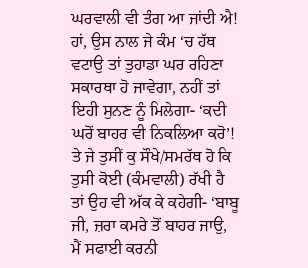ਘਰਵਾਲੀ ਵੀ ਤੰਗ ਆ ਜਾਂਦੀ ਐ! ਹਾਂ, ਉਸ ਨਾਲ ਜੇ ਕੰਮ ‘ਚ ਹੱਥ ਵਟਾਉ ਤਾਂ ਤੁਹਾਡਾ ਘਰ ਰਹਿਣਾ ਸਕਾਰਥਾ ਹੋ ਜਾਵੇਗਾ, ਨਹੀਂ ਤਾਂ ਇਹੀ ਸੁਨਣ ਨੂੰ ਮਿਲੇਗਾ- ‘ਕਦੀ ਘਰੋਂ ਬਾਹਰ ਵੀ ਨਿਕਲਿਆ ਕਰੋ’! ਤੇ ਜੇ ਤੁਸੀਂ ਕੁ ਸੌਖੇ/ਸਮਰੱਥ ਹੋ ਕਿ ਤੁਸੀ ਕੋਈ (ਕੰਮਵਾਲੀ) ਰੱਖੀ ਹੈ ਤਾਂ ਉਹ ਵੀ ਅੱਕ ਕੇ ਕਹੇਗੀ- ‘ਬਾਬੂ ਜੀ, ਜ਼ਰਾ ਕਮਰੇ ਤੋਂ ਬਾਹਰ ਜਾਉ, ਮੈਂ ਸਫਾਈ ਕਰਨੀ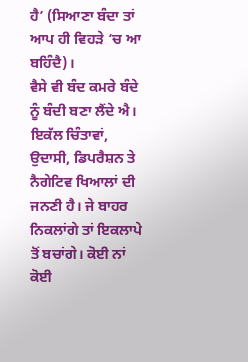ਹੈ’ (ਸਿਆਣਾ ਬੰਦਾ ਤਾਂ ਆਪ ਹੀ ਵਿਹੜੇ ‘ਚ ਆ ਬਹਿੰਦੈ)।
ਵੈਸੇ ਵੀ ਬੰਦ ਕਮਰੇ ਬੰਦੇ ਨੂੰ ਬੰਦੀ ਬਣਾ ਲੈਂਦੇ ਐ। ਇਕੱਲ ਚਿੰਤਾਵਾਂ, ਉਦਾਸੀ, ਡਿਪਰੈਸ਼ਨ ਤੇ ਨੈਗੇਟਿਵ ਖਿਆਲਾਂ ਦੀ ਜਨਣੀ ਹੈ। ਜੇ ਬਾਹਰ ਨਿਕਲਾਂਗੇ ਤਾਂ ਇਕਲਾਪੇ ਤੋਂ ਬਚਾਂਗੇ। ਕੋਈ ਨਾਂ ਕੋਈ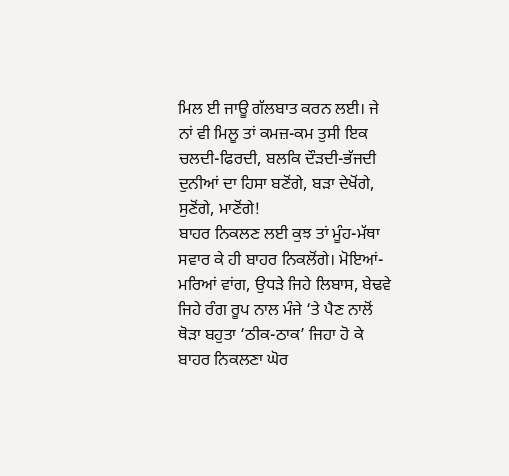ਮਿਲ ਈ ਜਾਊ ਗੱਲਬਾਤ ਕਰਨ ਲਈ। ਜੇ ਨਾਂ ਵੀ ਮਿਲੂ ਤਾਂ ਕਮਜ਼-ਕਮ ਤੁਸੀ ਇਕ ਚਲਦੀ-ਫਿਰਦੀ, ਬਲਕਿ ਦੌੜਦੀ-ਭੱਜਦੀ ਦੁਨੀਆਂ ਦਾ ਹਿਸਾ ਬਣੋਂਗੇ, ਬੜਾ ਦੇਖੋਂਗੇ, ਸੁਣੋਂਗੇ, ਮਾਣੋਂਗੇ!
ਬਾਹਰ ਨਿਕਲਣ ਲਈ ਕੁਝ ਤਾਂ ਮੂੰਹ-ਮੱਥਾ ਸਵਾਰ ਕੇ ਹੀ ਬਾਹਰ ਨਿਕਲੋਂਗੇ। ਮੋਇਆਂ-ਮਰਿਆਂ ਵਾਂਗ, ਉਧੜੇ ਜਿਹੇ ਲਿਬਾਸ, ਬੇਢਵੇ ਜਿਹੇ ਰੰਗ ਰੂਪ ਨਾਲ ਮੰਜੇ ‘ਤੇ ਪੈਣ ਨਾਲੋਂ ਥੋੜਾ ਬਹੁਤਾ ‘ਠੀਕ-ਠਾਕ’ ਜਿਹਾ ਹੋ ਕੇ ਬਾਹਰ ਨਿਕਲਣਾ ਘੋਰ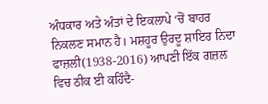ਅੰਧਕਾਰ ਅਤੇ ਅੰਤਾਂ ਦੇ ਇਕਲਾਪੇ ‘ਚੋਂ ਬਾਹਰ ਨਿਕਲਣ ਸਮਾਨ ਹੈ। ਮਸ਼ਹੂਰ ਉਰਦੂ ਸ਼ਾਇਰ ਨਿਦਾ ਫਾਜ਼ਲੀ(1938-2016) ਆਪਣੀ ਇੱਕ ਗਜ਼ਲ ਵਿਚ ਠੀਕ ਈ ਕਹਿੰਦੈ-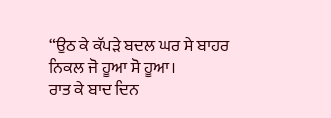“ਉਠ ਕੇ ਕੱਪੜੇ ਬਦਲ ਘਰ ਸੇ ਬਾਹਰ ਨਿਕਲ ਜੋ ਹੂਆ ਸੋ ਹੂਆ।
ਰਾਤ ਕੇ ਬਾਦ ਦਿਨ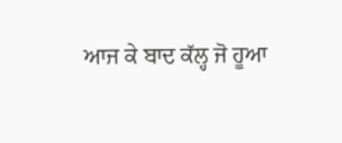ਆਜ ਕੇ ਬਾਦ ਕੱਲ੍ਹ ਜੋ ਹੂਆ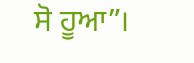ਸੋ ਹੂਆ”।